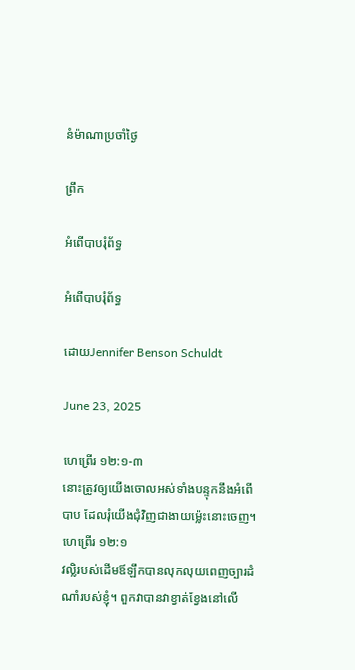នំម៉ាណាប្រចាំថ្ងៃ

ព្រឹក

អំពើបាបរុំព័ទ្ធ

អំពើបាបរុំព័ទ្ធ

ដោយJennifer Benson Schuldt

June 23, 2025

ហេព្រើរ ១២:១-៣
នោះត្រូវឲ្យយើងចោលអស់ទាំងបន្ទុកនឹងអំពើបាប ដែលរុំយើងជុំវិញជាងាយម្ល៉េះនោះចេញ។ ហេព្រើរ ១២:១
វល្លិរបស់ដើមឪឡឹកបានលុកលុយពេញច្បារដំណាំរបស់ខ្ញុំ។ ពួកវាបានវាខ្វាត់ខ្វែងនៅលើ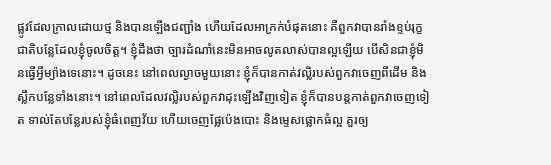ផ្លូវដែលក្រាលដោយថ្ម និងបានឡើងជញ្ជាំង ហើយដែលអាក្រក់បំផុតនោះ គឺពួកវាបានរាំងខ្ទប់រុក្ខជាតិបន្លែដែលខ្ញុំចូលចិត្ត។ ខ្ញុំដឹងថា ច្បារដំណាំនេះមិនអាចលូតលាស់បានល្អឡើយ បើសិនជាខ្ញុំមិនធ្វើអ្វីម្យ៉ាងទេនោះ។ ដូចនេះ នៅពេលល្ងាចមួយនោះ ខ្ញុំក៏បានកាត់វល្លិរបស់ពួកវាចេញពីដើម និងស្លឹកបន្លែទាំងនោះ។ នៅពេលដែលវល្លិរបស់ពួកវាដុះឡើងវិញទៀត ខ្ញុំក៏បានបន្តកាត់ពួកវាចេញទៀត ទាល់តែបន្លែរបស់ខ្ញុំធំពេញវ័យ ហើយចេញផ្លែប៉េងបោះ និងម្ទេសផ្លោកធំល្អ គួរឲ្យ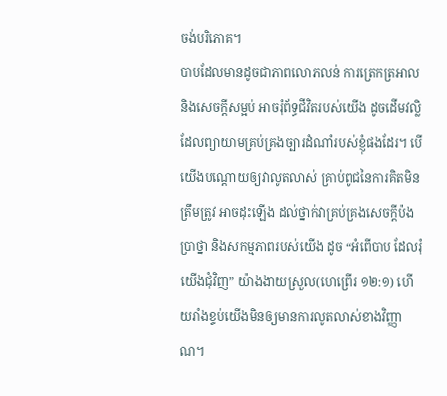ចង់បរិភោគ។
បាបដែលមានដូចជាភាពលោភលន់ ការត្រេកត្រអាល និងសេចក្តីសម្អប់ អាចរុំព័ទ្ធជីវិតរបស់យើង ដូចដើមវល្លិ ដែលព្យាយាមគ្រប់គ្រងច្បារដំណាំរបស់ខ្ញុំផងដែរ។ បើយើងបណ្តោយឲ្យវាលូតលាស់ គ្រាប់ពូជនៃការគិតមិនត្រឹមត្រូវ អាចដុះឡើង ដល់ថ្នាក់វាគ្រប់គ្រងសេចក្តីប៉ងប្រាថ្នា និងសកម្មភាពរបស់យើង ដូច “អំពើបាប ដែលរុំយើងជុំវិញ” យ៉ាងងាយស្រួល(ហេព្រើរ ១២:១) ហើយរាំងខ្ទប់យើងមិនឲ្យមានការលូតលាស់ខាងវិញ្ញាណ។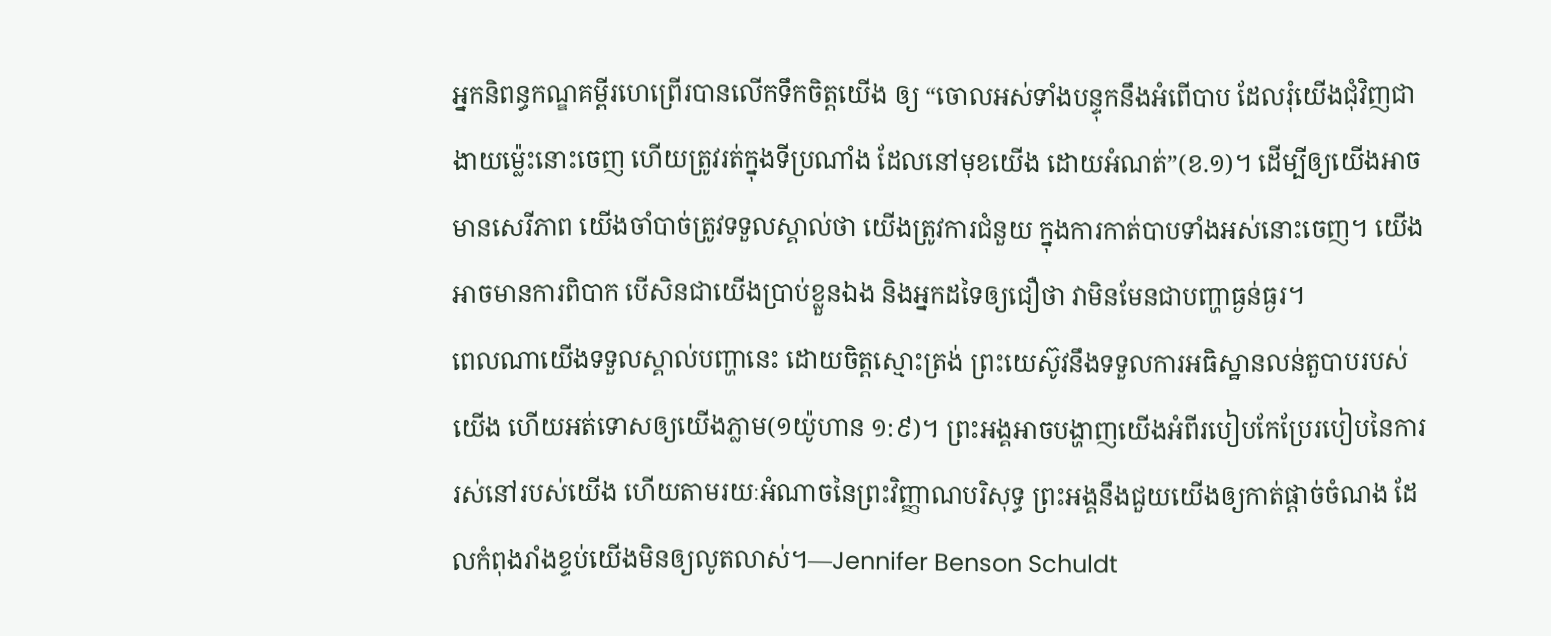អ្នកនិពន្ធកណ្ឌគម្ពីរហេព្រើរបានលើកទឹកចិត្តយើង ឲ្យ “ចោលអស់ទាំងបន្ទុកនឹងអំពើបាប ដែលរុំយើងជុំវិញជាងាយម្ល៉េះនោះចេញ ហើយត្រូវរត់ក្នុងទីប្រណាំង ដែលនៅមុខយើង ដោយអំណត់”(ខ.១)។ ដើម្បីឲ្យយើងអាចមានសេរីភាព យើងចាំបាច់ត្រូវទទួលស្គាល់ថា យើងត្រូវការជំនួយ ក្នុងការកាត់បាបទាំងអស់នោះចេញ។ យើងអាចមានការពិបាក បើសិនជាយើងប្រាប់ខ្លួនឯង និងអ្នកដទៃឲ្យជឿថា វាមិនមែនជាបញ្ហាធ្ងន់ធ្ងរ។
ពេលណាយើងទទួលស្គាល់បញ្ហានេះ ដោយចិត្តស្មោះត្រង់ ព្រះយេស៊ូវនឹងទទួលការអធិស្ឋានលន់តួបាបរបស់យើង ហើយអត់ទោសឲ្យយើងភ្លាម(១យ៉ូហាន ១:៩)។ ព្រះអង្គអាចបង្ហាញយើងអំពីរបៀបកែប្រែរបៀបនៃការរស់នៅរបស់យើង ហើយតាមរយៈអំណាចនៃព្រះវិញ្ញាណបរិសុទ្ធ ព្រះអង្គនឹងជួយយើងឲ្យកាត់ផ្តាច់ចំណង ដែលកំពុងរាំងខ្ទប់យើងមិនឲ្យលូតលាស់។—Jennifer Benson Schuldt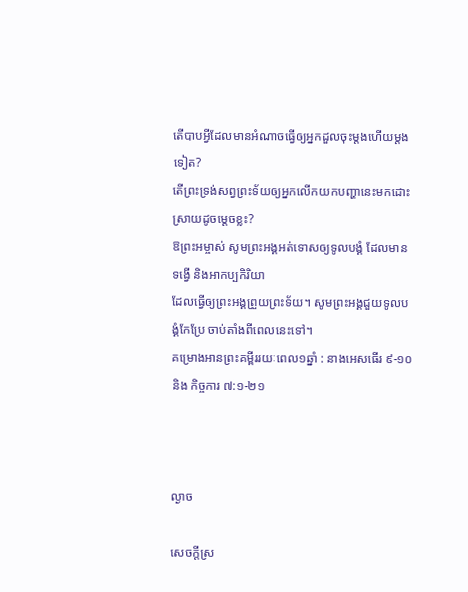តើបាបអ្វីដែលមានអំណាចធ្វើឲ្យអ្នកដួលចុះម្តងហើយម្តងទៀត?
តើព្រះទ្រង់សព្វព្រះទ័យឲ្យអ្នកលើកយកបញ្ហានេះមកដោះស្រាយដូចម្តេចខ្លះ?
ឱព្រះអម្ចាស់ សូមព្រះអង្គអត់ទោសឲ្យទូលបង្គំ ដែលមានទង្វើ និងអាកប្បកិរិយា
ដែលធ្វើឲ្យព្រះអង្គព្រួយព្រះទ័យ។ សូមព្រះអង្គជួយទូលបង្គំកែប្រែ ចាប់តាំងពីពេលនេះទៅ។
គម្រោងអានព្រះគម្ពីររយៈពេល១ឆ្នាំ : នាងអេសធើរ ៩-១០ និង កិច្ចការ ៧:១-២១



ល្ងាច

សេចក្តីស្រ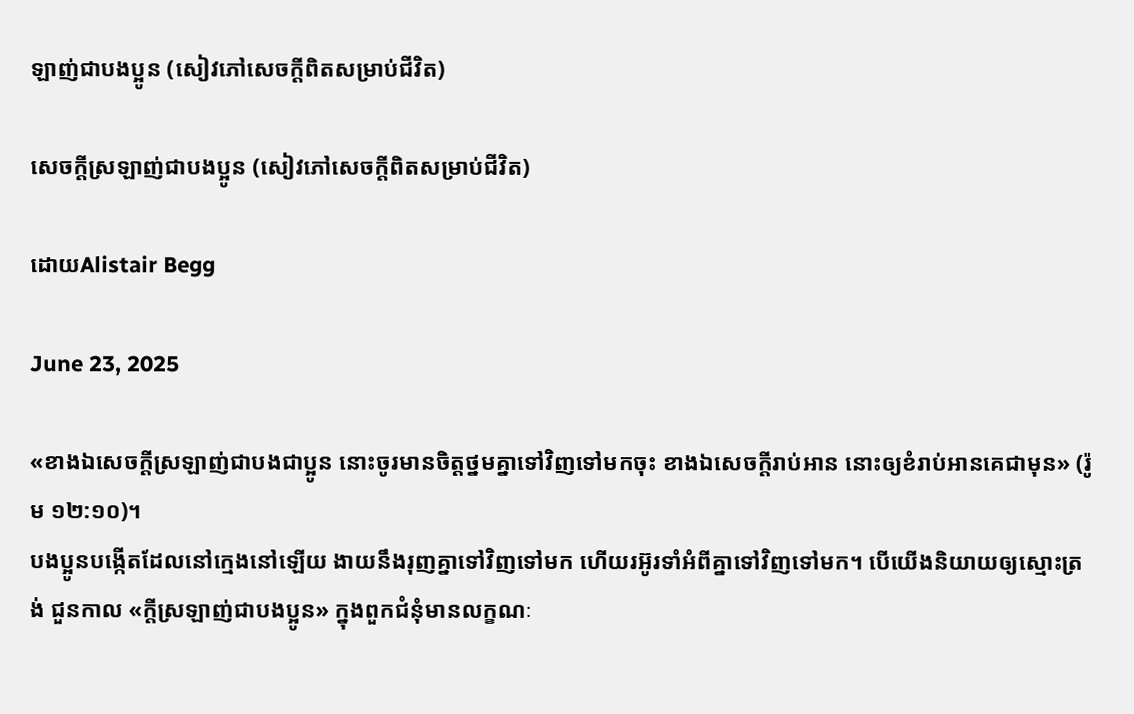ឡាញ់ជាបងប្អូន (សៀវភៅសេចក្ដីពិតសម្រាប់ជីវិត)

សេចក្តីស្រឡាញ់ជាបងប្អូន (សៀវភៅសេចក្ដីពិតសម្រាប់ជីវិត)

ដោយAlistair Begg

June 23, 2025

«ខាងឯសេចក្តីស្រឡាញ់ជាបងជាប្អូន នោះចូរមានចិត្តថ្នមគ្នាទៅវិញទៅមកចុះ ខាងឯសេចក្តីរាប់អាន នោះឲ្យខំរាប់អានគេជាមុន» (រ៉ូម ១២:១០)។
បងប្អូនបង្កើតដែលនៅក្មេងនៅឡើយ ងាយនឹងរុញគ្នាទៅវិញទៅមក ហើយរអ៊ូរទាំអំពីគ្នាទៅវិញទៅមក។ បើយើងនិយាយឲ្យស្មោះត្រង់ ជួនកាល «ក្តីស្រឡាញ់ជាបងប្អូន» ក្នុងពួកជំនុំមានលក្ខណៈ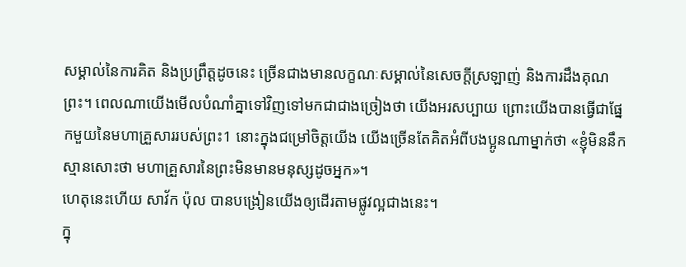សម្គាល់នៃការគិត និងប្រព្រឹត្តដូចនេះ ច្រើនជាងមានលក្ខណៈសម្គាល់នៃសេចក្តីស្រឡាញ់ និងការដឹងគុណព្រះ។ ពេលណាយើងមើលបំណាំគ្នាទៅវិញទៅមកជាជាងច្រៀងថា យើងអរសប្បាយ ព្រោះយើងបានធ្វើជាផ្នែកមួយនៃមហាគ្រួសាររបស់ព្រះ1 នោះក្នុងជម្រៅចិត្តយើង យើងច្រើនតែគិតអំពីបងប្អូនណាម្នាក់ថា «ខ្ញុំមិននឹកស្មានសោះថា មហាគ្រួសារនៃព្រះមិនមានមនុស្សដូចអ្នក»។
ហេតុនេះហើយ សាវ័ក ប៉ុល បានបង្រៀនយើងឲ្យដើរតាមផ្លូវល្អជាងនេះ។
ក្នុ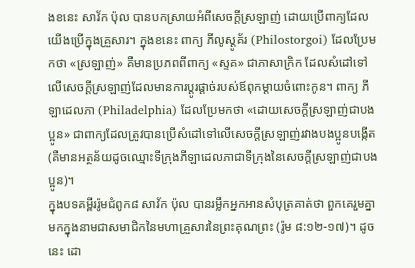ងខនេះ សាវ័ក ប៉ុល បានបកស្រាយអំពីសេចក្តីស្រឡាញ់ ដោយប្រើពាក្យដែលយើងប្រើក្នុងគ្រួសារ។ ក្នុងខនេះ ពាក្យ ភីលូស្តូគ័រ (Philostorgoi) ដែលប្រែមកថា «ស្រឡាញ់» គឺមានប្រភពពីពាក្យ «ស្ទគ» ជាភាសាក្រិក ដែលសំដៅទៅលើសេចក្តីស្រឡាញ់ដែលមានការប្ដូរផ្តាច់របស់ឪពុកម្តាយចំពោះកូន។ ពាក្យ ភីឡាដេលភា (Philadelphia) ដែលប្រែមកថា «ដោយសេចក្តីស្រឡាញ់ជាបងប្អូន» ជាពាក្យដែលត្រូវបានប្រើសំដៅទៅលើសេចក្តីស្រឡាញ់រវាងបងប្អូនបង្កើត (គឺមានអត្ថន័យដូចឈ្មោះទីក្រុងភីឡាដេលភាជាទីក្រុងនៃសេចក្តីស្រឡាញ់ជាបងប្អូន)។
ក្នុងបទគម្ពីររ៉ូមជំពូក៨ សាវ័ក ប៉ុល បានរម្លឹកអ្នកអានសំបុត្រគាត់ថា ពួកគេរួមគ្នាមកក្នុងនាមជាសមាជិកនៃមហាគ្រួសារនៃព្រះគុណព្រះ (រ៉ូម ៨:១២-១៧)។ ដូចនេះ ដោ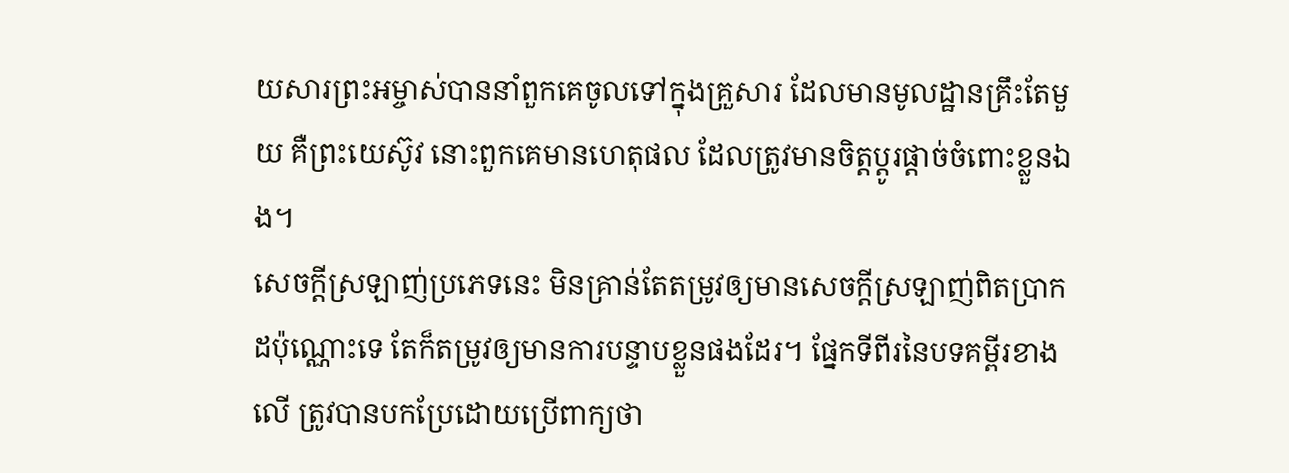យសារព្រះអម្ចាស់បាននាំពួកគេចូលទៅក្នុងគ្រួសារ ដែលមានមូលដ្ឋានគ្រឹះតែមួយ គឺព្រះយេស៊ូវ នោះពួកគេមានហេតុផល ដែលត្រូវមានចិត្តប្ដូរផ្តាច់ចំពោះខ្លួនឯង។
សេចក្តីស្រឡាញ់ប្រភេទនេះ មិនគ្រាន់តែតម្រូវឲ្យមានសេចក្តីស្រឡាញ់ពិតប្រាកដប៉ុណ្ណោះទេ តែក៏តម្រូវឲ្យមានការបន្ទាបខ្លួនផងដែរ។ ផ្នែកទីពីរនៃបទគម្ពីរខាងលើ ត្រូវបានបកប្រែដោយប្រើពាក្យថា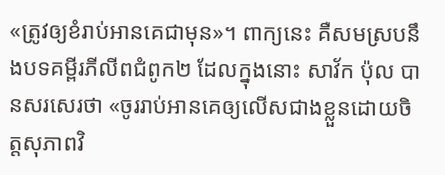«ត្រូវឲ្យខំរាប់អានគេជាមុន»។ ពាក្យនេះ គឺសមស្របនឹងបទគម្ពីរភីលីពជំពូក២ ដែលក្នុងនោះ សាវ័ក ប៉ុល បានសរសេរថា «ចូររាប់អានគេឲ្យលើសជាងខ្លួនដោយចិត្តសុភាពវិ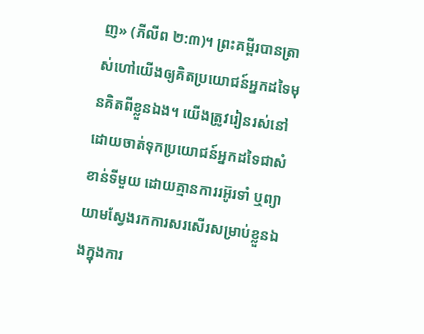ញ» (ភីលីព ២:៣)។ ព្រះគម្ពីរបានត្រាស់ហៅយើងឲ្យគិតប្រយោជន៍អ្នកដទៃមុនគិតពីខ្លួនឯង។ យើងត្រូវរៀនរស់នៅដោយចាត់ទុកប្រយោជន៍អ្នកដទៃជាសំខាន់ទីមួយ ដោយគ្មានការរអ៊ូរទាំ ឬព្យាយាមស្វែងរកការសរសើរសម្រាប់ខ្លួនឯងក្នុងការ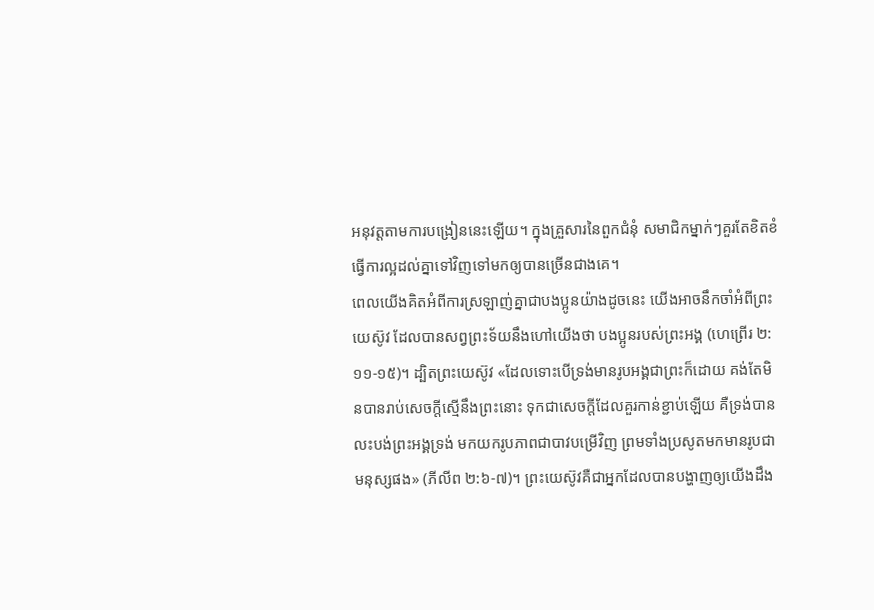អនុវត្តតាមការបង្រៀននេះឡើយ។ ក្នុងគ្រួសារនៃពួកជំនុំ សមាជិកម្នាក់ៗគួរតែខិតខំធ្វើការល្អដល់គ្នាទៅវិញទៅមកឲ្យបានច្រើនជាងគេ។
ពេលយើងគិតអំពីការស្រឡាញ់គ្នាជាបងប្អូនយ៉ាងដូចនេះ យើងអាចនឹកចាំអំពីព្រះយេស៊ូវ ដែលបានសព្វព្រះទ័យនឹងហៅយើងថា បងប្អូនរបស់ព្រះអង្គ (ហេព្រើរ ២:១១-១៥)។ ដ្បិតព្រះយេស៊ូវ «ដែលទោះបើទ្រង់មានរូបអង្គជាព្រះក៏ដោយ គង់តែមិនបានរាប់សេចក្តីស្មើនឹងព្រះនោះ ទុកជាសេចក្តីដែលគួរកាន់ខ្ជាប់ឡើយ គឺទ្រង់បានលះបង់ព្រះអង្គទ្រង់ មកយករូបភាពជាបាវបម្រើវិញ ព្រមទាំងប្រសូតមកមានរូបជាមនុស្សផង» (ភីលីព ២:៦-៧)។ ព្រះយេស៊ូវគឺជាអ្នកដែលបានបង្ហាញឲ្យយើងដឹង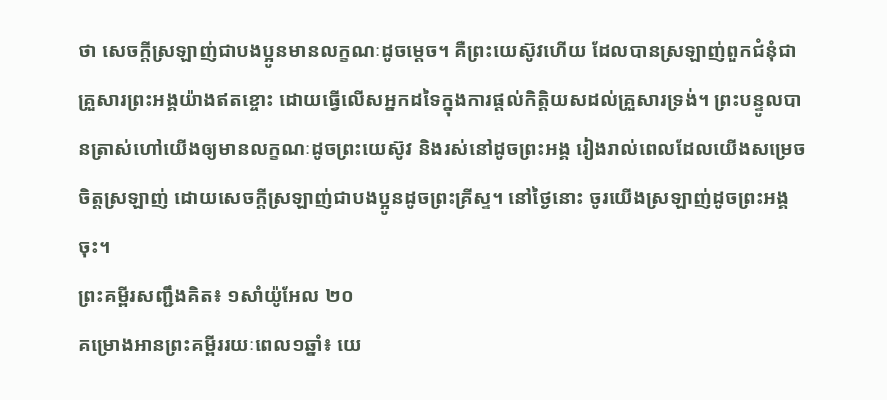ថា សេចក្តីស្រឡាញ់ជាបងប្អូនមានលក្ខណៈដូចម្ដេច។ គឺព្រះយេស៊ូវហើយ ដែលបានស្រឡាញ់ពួកជំនុំជាគ្រួសារព្រះអង្គយ៉ាងឥតខ្ចោះ ដោយធ្វើលើសអ្នកដទៃក្នុងការផ្តល់កិត្តិយសដល់គ្រួសារទ្រង់។ ព្រះបន្ទូលបានត្រាស់ហៅយើងឲ្យមានលក្ខណៈដូចព្រះយេស៊ូវ និងរស់នៅដូចព្រះអង្គ រៀងរាល់ពេលដែលយើងសម្រេចចិត្តស្រឡាញ់ ដោយសេចក្តីស្រឡាញ់ជាបងប្អូនដូចព្រះគ្រីស្ទ។ នៅថ្ងៃនោះ ចូរយើងស្រឡាញ់ដូចព្រះអង្គចុះ។
ព្រះគម្ពីរសញ្ជឹងគិត៖ ១សាំយ៉ូអែល ២០
គម្រោងអានព្រះគម្ពីររយៈពេល១ឆ្នាំ៖ យេ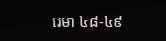រេមា ៤៨-៤៩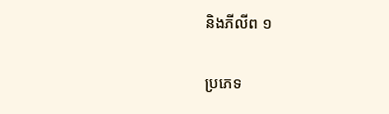និងភីលីព ១

ប្រភេទ